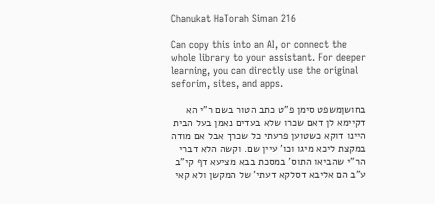Chanukat HaTorah Siman 216

Can copy this into an AI, or connect the whole library to your assistant. For deeper learning, you can directly use the original seforim, sites, and apps.

בחושןמשפט סימן פ"ט כתב הטור בשם ר"י הא דקיימא לן דאם שכרו שלא בעדים נאמן בעל הבית היינו דוקא כשטוען פרעתי כל שכרך אבל אם מודה במקצת ליכא מיגו וכו' עיין שם. וקשה הלא דברי הר"י שהביאו התוס' במסכת בבא מציעא דף קי"ב ע"ב הם אליבא דסלקא דעתי' של המקשן ולא קאי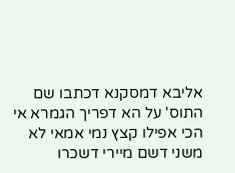אליבא דמסקנא דכתבו שם התוס' על הא דפריך הגמרא אי הכי אפילו קצץ נמי אמאי לא משני דשם מיירי דשכרו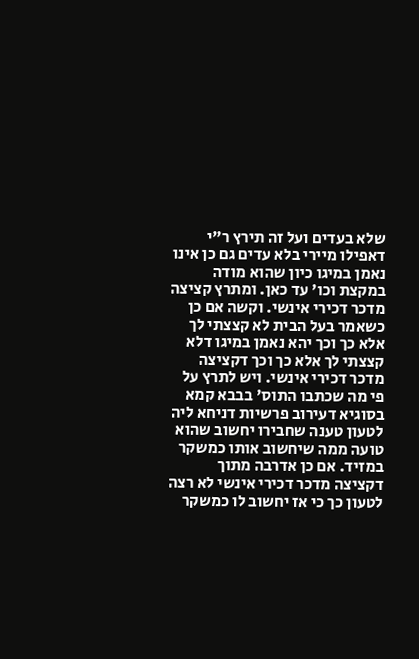שלא בעדים ועל זה תירץ ר"י דאפילו מיירי בלא עדים גם כן אינו נאמן במיגו כיון שהוא מודה במקצת וכו' עד כאן. ומתרץ קציצה מדכר דכירי אינשי. וקשה אם כן כשאמר בעל הבית לא קצצתי לך אלא כך וכך יהא נאמן במיגו דלא קצצתי לך אלא כך וכך דקציצה מדכר דכירי אינשי. ויש לתרץ על פי מה שכתבו התוס' בבבא קמא בסוגיא דעירוב פרשיות דניחא ליה לטעון טענה שחבירו יחשוב שהוא טועה ממה שיחשוב אותו כמשקר במזיד. אם כן אדרבה מתוך דקציצה מדכר דכירי אינשי לא רצה לטעון כך כי אז יחשוב לו כמשקר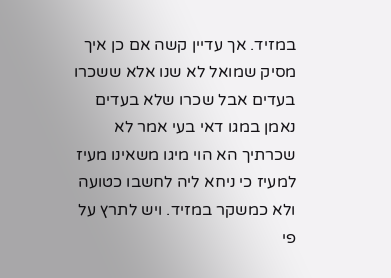במזיד. אך עדיין קשה אם כן איך מסיק שמואל לא שנו אלא ששכרו בעדים אבל שכרו שלא בעדים נאמן במגו דאי בעי אמר לא שכרתיך הא הוי מיגו משאינו מעיז למעיז כי ניחא ליה לחשבו כטועה ולא כמשקר במזיד. ויש לתרץ על פי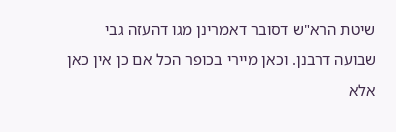שיטת הרא"ש דסובר דאמרינן מגו דהעזה גבי שבועה דרבנן. וכאן מיירי בכופר הכל אם כן אין כאן אלא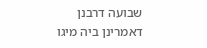שבועה דרבנן דאמרינן ביה מיגו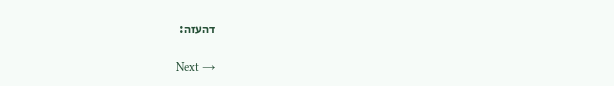דהעזה:

Next →